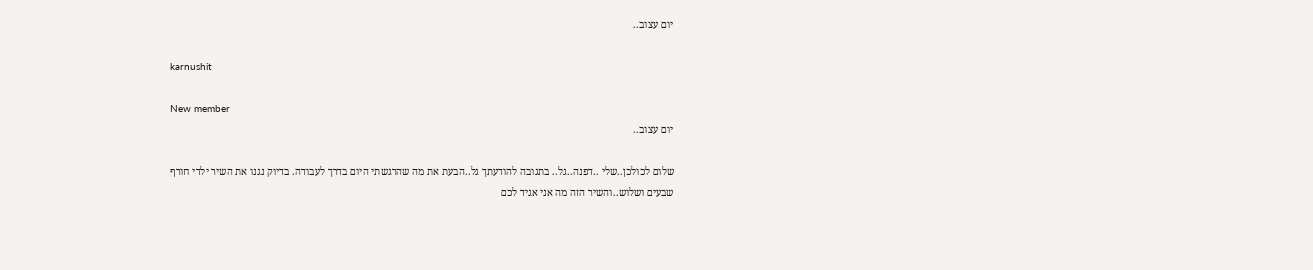יום עצוב..

karnushit

New member
יום עצוב..

שלום לכולכן..שלי ..דפנה..גל.. בתגובה להודעתך גל..הבעת את מה שהרגשתי היום בדרך לעבודה. בדיוק נגנו את השיר ילדי חורף שבעים ושלוש..והשיר הזה מה אני אגיד לכם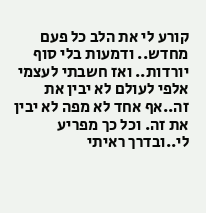קורע לי את הלב כל פעם מחדש.. ודמעות בלי סוף יורדות.. ואז חשבתי לעצמי אלפי לעולם לא יבין את זה..אף אחד לא מפה לא יבין את זה. וכל כך מפריע לי..ובדרך ראיתי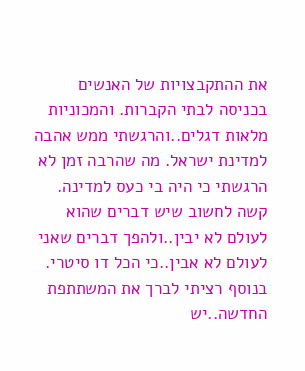את ההתקבצויות של האנשים בכניסה לבתי הקברות. והמכוניות מלאות דגלים..והרגשתי ממש אהבה למדינת ישראל. מה שהרבה זמן לא הרגשתי כי היה בי כעס למדינה. קשה לחשוב שיש דברים שהוא לעולם לא יבין..ולהפך דברים שאני לעולם לא אבין..כי הכל דו סיטרי. בנוסף רציתי לברך את המשתתפת החדשה..יש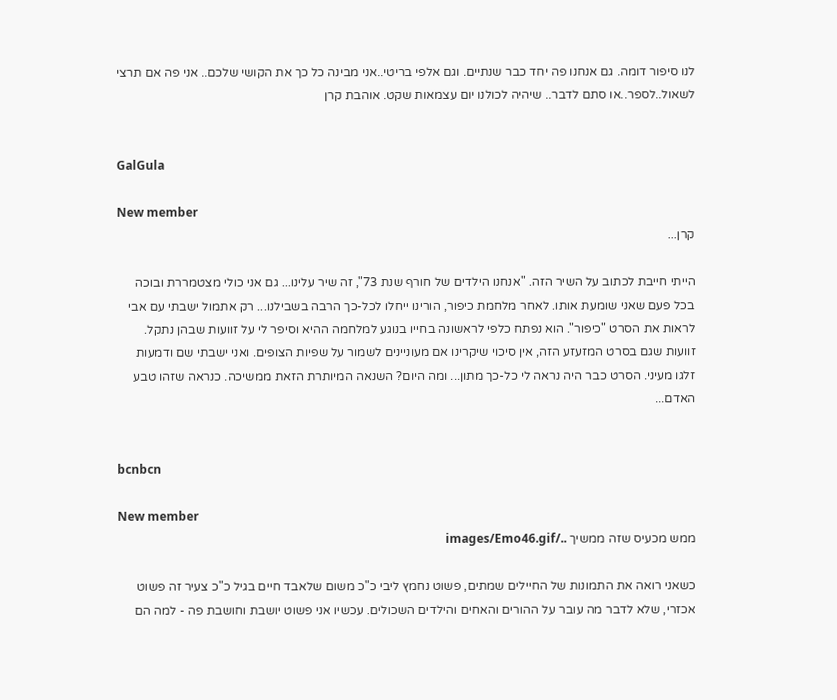לנו סיפור דומה. גם אנחנו פה יחד כבר שנתיים. וגם אלפי בריטי..אני מבינה כל כך את הקושי שלכם.. אני פה אם תרצי לשאול..לספר..או סתם לדבר.. שיהיה לכולנו יום עצמאות שקט. אוהבת קרן


GalGula

New member
קרן...

הייתי חייבת לכתוב על השיר הזה. "אנחנו הילדים של חורף שנת 73", זה שיר עלינו... גם אני כולי מצטמררת ובוכה בכל פעם שאני שומעת אותו. לאחר מלחמת כיפור, הורינו ייחלו לכל-כך הרבה בשבילנו... רק אתמול ישבתי עם אבי לראות את הסרט "כיפור". הוא נפתח כלפי לראשונה בחייו בנוגע למלחמה ההיא וסיפר לי על זוועות שבהן נתקל. זוועות שגם בסרט המזעזע הזה, אין סיכוי שיקרינו אם מעוניינים לשמור על שפיות הצופים. ואני ישבתי שם ודמעות זלגו מעיני. הסרט כבר היה נראה לי כל-כך מתון... ומה היום? השנאה המיותרת הזאת ממשיכה. כנראה שזהו טבע האדם...


bcnbcn

New member
ממש מכעיס שזה ממשיך ../images/Emo46.gif

כשאני רואה את התמונות של החיילים שמתים, פשוט נחמץ ליבי כ"כ משום שלאבד חיים בגיל כ"כ צעיר זה פשוט אכזרי, שלא לדבר מה עובר על ההורים והאחים והילדים השכולים. עכשיו אני פשוט יושבת וחושבת פה - למה הם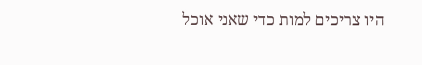היו צריכים למות כדי שאני אוכל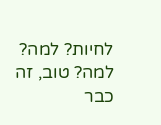לחיות? למה? למה? טוב, זה כבר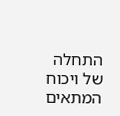התחלה של ויכוח המתאים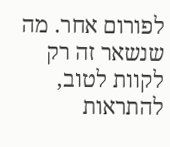לפורום אחר. מה שנשאר זה רק לקוות לטוב, להתראות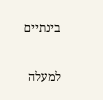בינתיים

למעלה